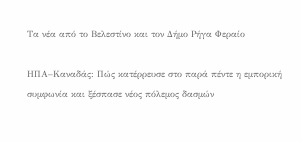Τα νέα από το Βελεστίνο και τον Δήμο Ρήγα Φεραίο

ΗΠΑ–Καναδάς: Πώς κατέρρευσε στο παρά πέντε η εμπορική συμφωνία και ξέσπασε νέος πόλεμος δασμών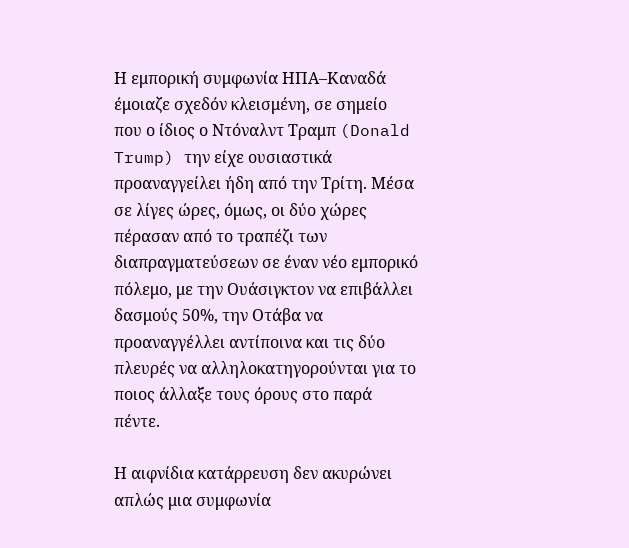Η εμπορική συμφωνία ΗΠΑ–Καναδά έμοιαζε σχεδόν κλεισμένη, σε σημείο που ο ίδιος ο Ντόναλντ Τραμπ (Donald Trump) την είχε ουσιαστικά προαναγγείλει ήδη από την Τρίτη. Μέσα σε λίγες ώρες, όμως, οι δύο χώρες πέρασαν από το τραπέζι των διαπραγματεύσεων σε έναν νέο εμπορικό πόλεμο, με την Ουάσιγκτον να επιβάλλει δασμούς 50%, την Οτάβα να προαναγγέλλει αντίποινα και τις δύο πλευρές να αλληλοκατηγορούνται για το ποιος άλλαξε τους όρους στο παρά πέντε.

Η αιφνίδια κατάρρευση δεν ακυρώνει απλώς μια συμφωνία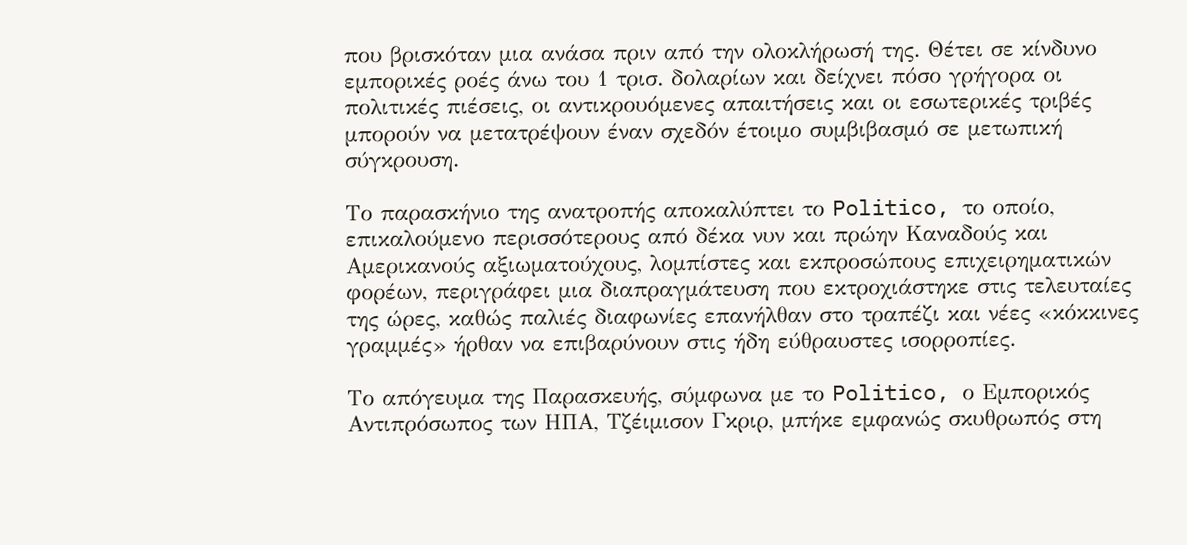που βρισκόταν μια ανάσα πριν από την ολοκλήρωσή της. Θέτει σε κίνδυνο εμπορικές ροές άνω του 1 τρισ. δολαρίων και δείχνει πόσο γρήγορα οι πολιτικές πιέσεις, οι αντικρουόμενες απαιτήσεις και οι εσωτερικές τριβές μπορούν να μετατρέψουν έναν σχεδόν έτοιμο συμβιβασμό σε μετωπική σύγκρουση.

Το παρασκήνιο της ανατροπής αποκαλύπτει το Politico, το οποίο, επικαλούμενο περισσότερους από δέκα νυν και πρώην Καναδούς και Αμερικανούς αξιωματούχους, λομπίστες και εκπροσώπους επιχειρηματικών φορέων, περιγράφει μια διαπραγμάτευση που εκτροχιάστηκε στις τελευταίες της ώρες, καθώς παλιές διαφωνίες επανήλθαν στο τραπέζι και νέες «κόκκινες γραμμές» ήρθαν να επιβαρύνουν στις ήδη εύθραυστες ισορροπίες.

Το απόγευμα της Παρασκευής, σύμφωνα με το Politico, ο Εμπορικός Αντιπρόσωπος των ΗΠΑ, Τζέιμισον Γκριρ, μπήκε εμφανώς σκυθρωπός στη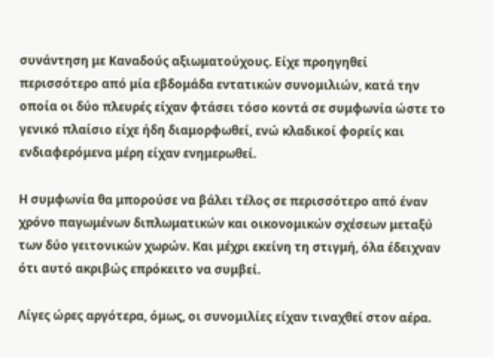συνάντηση με Καναδούς αξιωματούχους. Είχε προηγηθεί περισσότερο από μία εβδομάδα εντατικών συνομιλιών, κατά την οποία οι δύο πλευρές είχαν φτάσει τόσο κοντά σε συμφωνία ώστε το γενικό πλαίσιο είχε ήδη διαμορφωθεί, ενώ κλαδικοί φορείς και ενδιαφερόμενα μέρη είχαν ενημερωθεί.

Η συμφωνία θα μπορούσε να βάλει τέλος σε περισσότερο από έναν χρόνο παγωμένων διπλωματικών και οικονομικών σχέσεων μεταξύ των δύο γειτονικών χωρών. Και μέχρι εκείνη τη στιγμή, όλα έδειχναν ότι αυτό ακριβώς επρόκειτο να συμβεί.

Λίγες ώρες αργότερα, όμως, οι συνομιλίες είχαν τιναχθεί στον αέρα.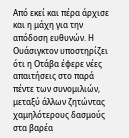Από εκεί και πέρα άρχισε και η μάχη για την απόδοση ευθυνών. Η Ουάσιγκτον υποστηρίζει ότι η Οτάβα έφερε νέες απαιτήσεις στο παρά πέντε των συνομιλιών, μεταξύ άλλων ζητώντας χαμηλότερους δασμούς στα βαρέα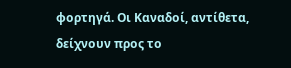φορτηγά. Οι Καναδοί, αντίθετα, δείχνουν προς το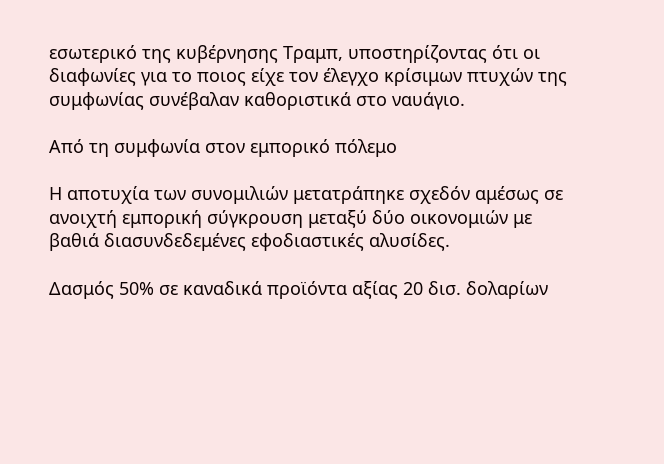εσωτερικό της κυβέρνησης Τραμπ, υποστηρίζοντας ότι οι διαφωνίες για το ποιος είχε τον έλεγχο κρίσιμων πτυχών της συμφωνίας συνέβαλαν καθοριστικά στο ναυάγιο.

Από τη συμφωνία στον εμπορικό πόλεμο

Η αποτυχία των συνομιλιών μετατράπηκε σχεδόν αμέσως σε ανοιχτή εμπορική σύγκρουση μεταξύ δύο οικονομιών με βαθιά διασυνδεδεμένες εφοδιαστικές αλυσίδες.

Δασμός 50% σε καναδικά προϊόντα αξίας 20 δισ. δολαρίων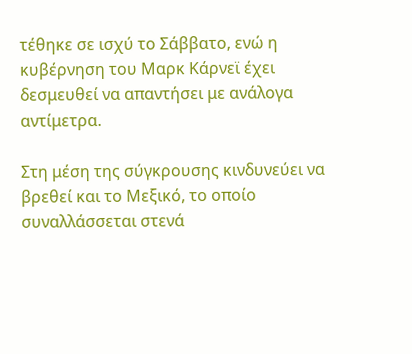τέθηκε σε ισχύ το Σάββατο, ενώ η κυβέρνηση του Μαρκ Κάρνεϊ έχει δεσμευθεί να απαντήσει με ανάλογα αντίμετρα.

Στη μέση της σύγκρουσης κινδυνεύει να βρεθεί και το Μεξικό, το οποίο συναλλάσσεται στενά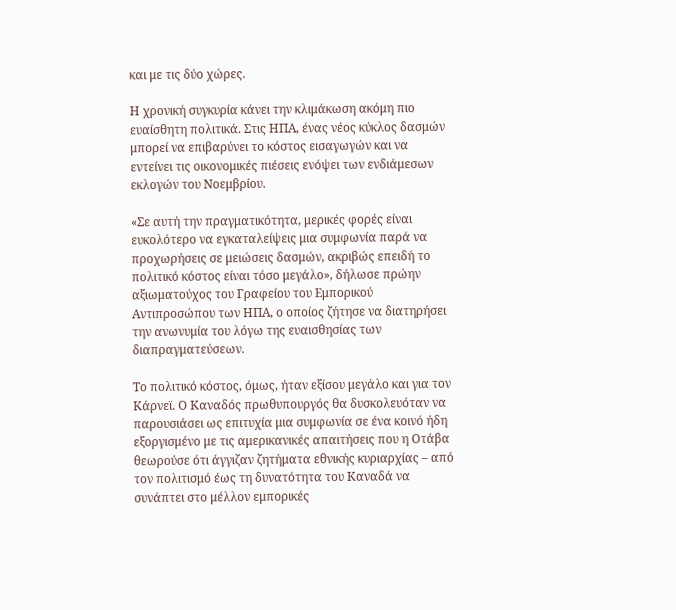και με τις δύο χώρες.

Η χρονική συγκυρία κάνει την κλιμάκωση ακόμη πιο ευαίσθητη πολιτικά. Στις ΗΠΑ, ένας νέος κύκλος δασμών μπορεί να επιβαρύνει το κόστος εισαγωγών και να εντείνει τις οικονομικές πιέσεις ενόψει των ενδιάμεσων εκλογών του Νοεμβρίου.

«Σε αυτή την πραγματικότητα, μερικές φορές είναι ευκολότερο να εγκαταλείψεις μια συμφωνία παρά να προχωρήσεις σε μειώσεις δασμών, ακριβώς επειδή το πολιτικό κόστος είναι τόσο μεγάλο», δήλωσε πρώην αξιωματούχος του Γραφείου του Εμπορικού Αντιπροσώπου των ΗΠΑ, ο οποίος ζήτησε να διατηρήσει την ανωνυμία του λόγω της ευαισθησίας των διαπραγματεύσεων.

Το πολιτικό κόστος, όμως, ήταν εξίσου μεγάλο και για τον Κάρνεϊ. Ο Καναδός πρωθυπουργός θα δυσκολευόταν να παρουσιάσει ως επιτυχία μια συμφωνία σε ένα κοινό ήδη εξοργισμένο με τις αμερικανικές απαιτήσεις που η Οτάβα θεωρούσε ότι άγγιζαν ζητήματα εθνικής κυριαρχίας – από τον πολιτισμό έως τη δυνατότητα του Καναδά να συνάπτει στο μέλλον εμπορικές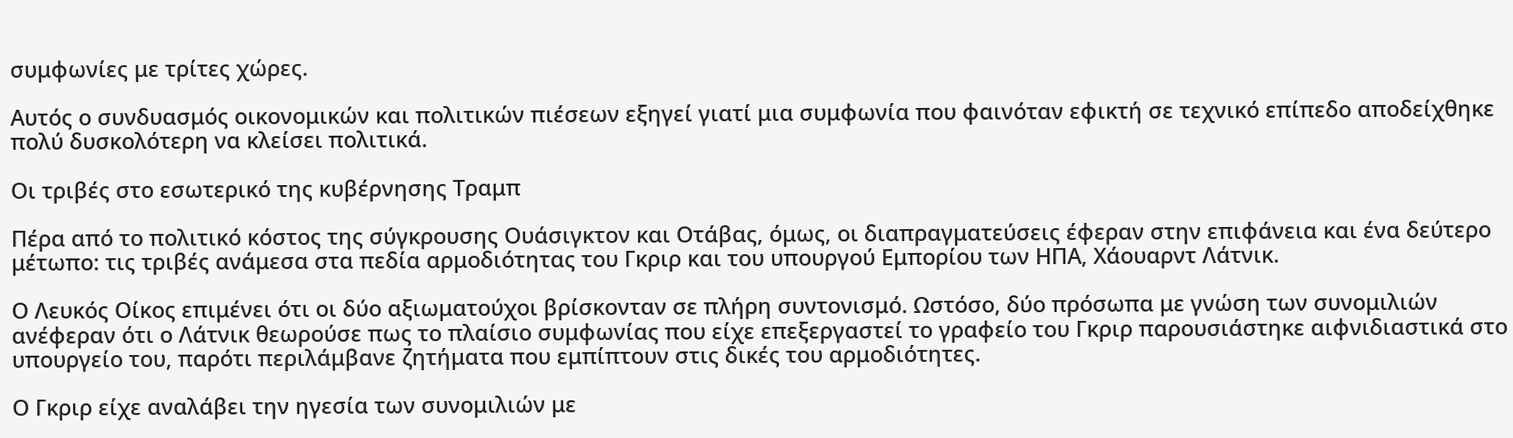συμφωνίες με τρίτες χώρες.

Αυτός ο συνδυασμός οικονομικών και πολιτικών πιέσεων εξηγεί γιατί μια συμφωνία που φαινόταν εφικτή σε τεχνικό επίπεδο αποδείχθηκε πολύ δυσκολότερη να κλείσει πολιτικά.

Οι τριβές στο εσωτερικό της κυβέρνησης Τραμπ

Πέρα από το πολιτικό κόστος της σύγκρουσης Ουάσιγκτον και Οτάβας, όμως, οι διαπραγματεύσεις έφεραν στην επιφάνεια και ένα δεύτερο μέτωπο: τις τριβές ανάμεσα στα πεδία αρμοδιότητας του Γκριρ και του υπουργού Εμπορίου των ΗΠΑ, Χάουαρντ Λάτνικ.

Ο Λευκός Οίκος επιμένει ότι οι δύο αξιωματούχοι βρίσκονταν σε πλήρη συντονισμό. Ωστόσο, δύο πρόσωπα με γνώση των συνομιλιών ανέφεραν ότι ο Λάτνικ θεωρούσε πως το πλαίσιο συμφωνίας που είχε επεξεργαστεί το γραφείο του Γκριρ παρουσιάστηκε αιφνιδιαστικά στο υπουργείο του, παρότι περιλάμβανε ζητήματα που εμπίπτουν στις δικές του αρμοδιότητες.

Ο Γκριρ είχε αναλάβει την ηγεσία των συνομιλιών με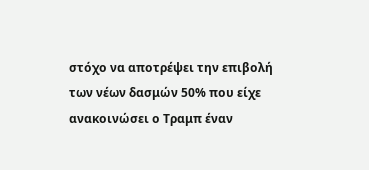στόχο να αποτρέψει την επιβολή των νέων δασμών 50% που είχε ανακοινώσει ο Τραμπ έναν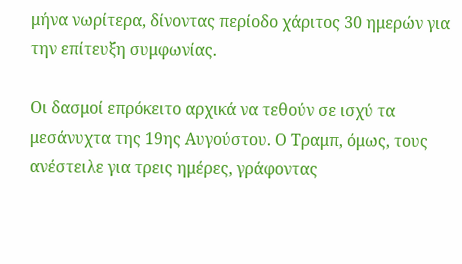μήνα νωρίτερα, δίνοντας περίοδο χάριτος 30 ημερών για την επίτευξη συμφωνίας.

Οι δασμοί επρόκειτο αρχικά να τεθούν σε ισχύ τα μεσάνυχτα της 19ης Αυγούστου. Ο Τραμπ, όμως, τους ανέστειλε για τρεις ημέρες, γράφοντας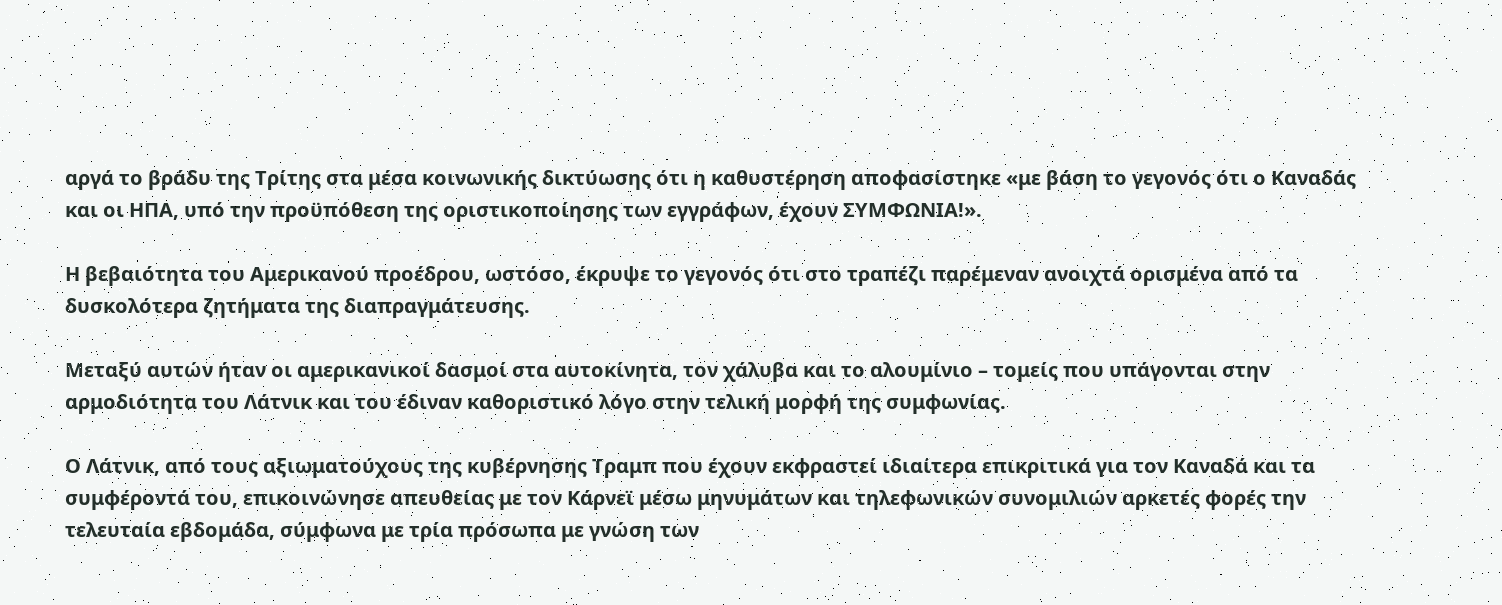αργά το βράδυ της Τρίτης στα μέσα κοινωνικής δικτύωσης ότι η καθυστέρηση αποφασίστηκε «με βάση το γεγονός ότι ο Καναδάς και οι ΗΠΑ, υπό την προϋπόθεση της οριστικοποίησης των εγγράφων, έχουν ΣΥΜΦΩΝΙΑ!».

Η βεβαιότητα του Αμερικανού προέδρου, ωστόσο, έκρυψε το γεγονός ότι στο τραπέζι παρέμεναν ανοιχτά ορισμένα από τα δυσκολότερα ζητήματα της διαπραγμάτευσης.

Μεταξύ αυτών ήταν οι αμερικανικοί δασμοί στα αυτοκίνητα, τον χάλυβα και το αλουμίνιο – τομείς που υπάγονται στην αρμοδιότητα του Λάτνικ και του έδιναν καθοριστικό λόγο στην τελική μορφή της συμφωνίας.

Ο Λάτνικ, από τους αξιωματούχους της κυβέρνησης Τραμπ που έχουν εκφραστεί ιδιαίτερα επικριτικά για τον Καναδά και τα συμφέροντά του, επικοινώνησε απευθείας με τον Κάρνεϊ μέσω μηνυμάτων και τηλεφωνικών συνομιλιών αρκετές φορές την τελευταία εβδομάδα, σύμφωνα με τρία πρόσωπα με γνώση των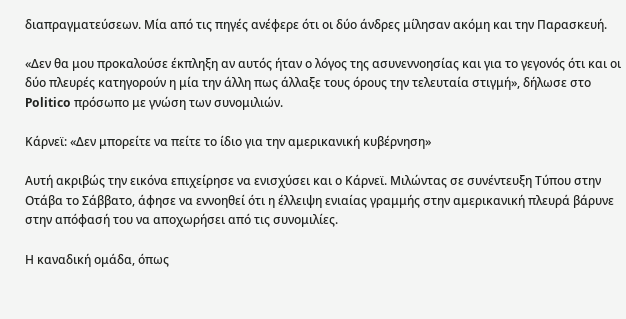διαπραγματεύσεων. Μία από τις πηγές ανέφερε ότι οι δύο άνδρες μίλησαν ακόμη και την Παρασκευή.

«Δεν θα μου προκαλούσε έκπληξη αν αυτός ήταν ο λόγος της ασυνεννοησίας και για το γεγονός ότι και οι δύο πλευρές κατηγορούν η μία την άλλη πως άλλαξε τους όρους την τελευταία στιγμή», δήλωσε στο Politico πρόσωπο με γνώση των συνομιλιών.

Κάρνεϊ: «Δεν μπορείτε να πείτε το ίδιο για την αμερικανική κυβέρνηση»

Αυτή ακριβώς την εικόνα επιχείρησε να ενισχύσει και ο Κάρνεϊ. Μιλώντας σε συνέντευξη Τύπου στην Οτάβα το Σάββατο, άφησε να εννοηθεί ότι η έλλειψη ενιαίας γραμμής στην αμερικανική πλευρά βάρυνε στην απόφασή του να αποχωρήσει από τις συνομιλίες.

Η καναδική ομάδα, όπως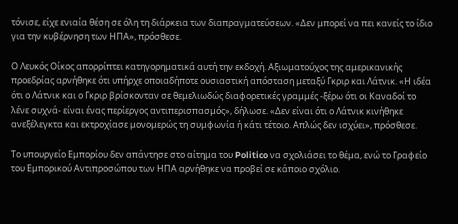τόνισε, είχε ενιαία θέση σε όλη τη διάρκεια των διαπραγματεύσεων. «Δεν μπορεί να πει κανείς το ίδιο για την κυβέρνηση των ΗΠΑ», πρόσθεσε.

Ο Λευκός Οίκος απορρίπτει κατηγορηματικά αυτή την εκδοχή. Αξιωματούχος της αμερικανικής προεδρίας αρνήθηκε ότι υπήρχε οποιαδήποτε ουσιαστική απόσταση μεταξύ Γκριρ και Λάτνικ. «Η ιδέα ότι ο Λάτνικ και ο Γκριρ βρίσκονταν σε θεμελιωδώς διαφορετικές γραμμές -ξέρω ότι οι Καναδοί το λένε συχνά- είναι ένας περίεργος αντιπερισπασμός», δήλωσε. «Δεν είναι ότι ο Λάτνικ κινήθηκε ανεξέλεγκτα και εκτροχίασε μονομερώς τη συμφωνία ή κάτι τέτοιο. Απλώς δεν ισχύει», πρόσθεσε.

Το υπουργείο Εμπορίου δεν απάντησε στο αίτημα του Politico να σχολιάσει το θέμα, ενώ το Γραφείο του Εμπορικού Αντιπροσώπου των ΗΠΑ αρνήθηκε να προβεί σε κάποιο σχόλιο.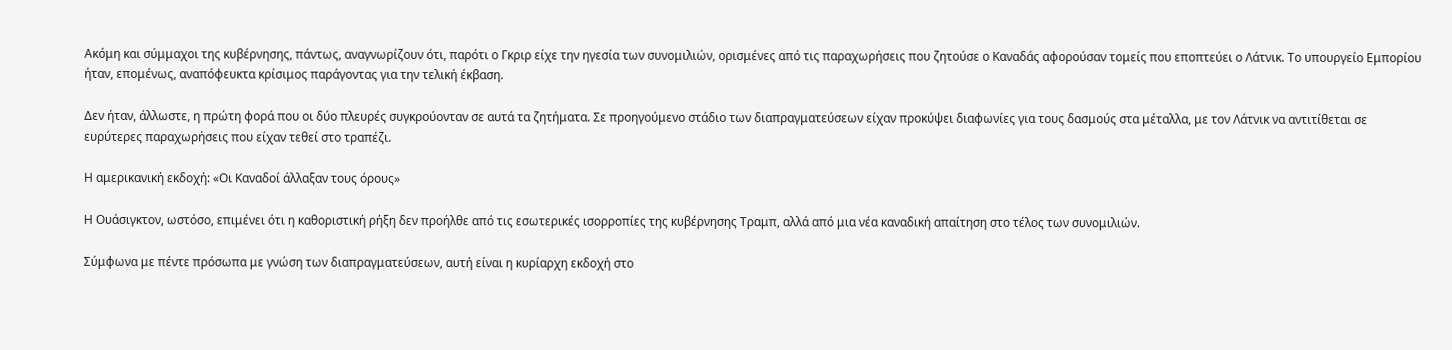Ακόμη και σύμμαχοι της κυβέρνησης, πάντως, αναγνωρίζουν ότι, παρότι ο Γκριρ είχε την ηγεσία των συνομιλιών, ορισμένες από τις παραχωρήσεις που ζητούσε ο Καναδάς αφορούσαν τομείς που εποπτεύει ο Λάτνικ. Το υπουργείο Εμπορίου ήταν, επομένως, αναπόφευκτα κρίσιμος παράγοντας για την τελική έκβαση.

Δεν ήταν, άλλωστε, η πρώτη φορά που οι δύο πλευρές συγκρούονταν σε αυτά τα ζητήματα. Σε προηγούμενο στάδιο των διαπραγματεύσεων είχαν προκύψει διαφωνίες για τους δασμούς στα μέταλλα, με τον Λάτνικ να αντιτίθεται σε ευρύτερες παραχωρήσεις που είχαν τεθεί στο τραπέζι.

Η αμερικανική εκδοχή: «Οι Καναδοί άλλαξαν τους όρους»

Η Ουάσιγκτον, ωστόσο, επιμένει ότι η καθοριστική ρήξη δεν προήλθε από τις εσωτερικές ισορροπίες της κυβέρνησης Τραμπ, αλλά από μια νέα καναδική απαίτηση στο τέλος των συνομιλιών.

Σύμφωνα με πέντε πρόσωπα με γνώση των διαπραγματεύσεων, αυτή είναι η κυρίαρχη εκδοχή στο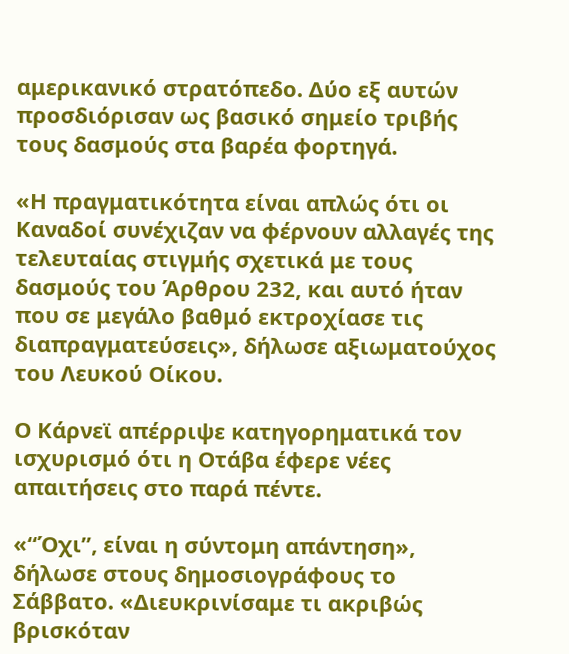αμερικανικό στρατόπεδο. Δύο εξ αυτών προσδιόρισαν ως βασικό σημείο τριβής τους δασμούς στα βαρέα φορτηγά.

«Η πραγματικότητα είναι απλώς ότι οι Καναδοί συνέχιζαν να φέρνουν αλλαγές της τελευταίας στιγμής σχετικά με τους δασμούς του Άρθρου 232, και αυτό ήταν που σε μεγάλο βαθμό εκτροχίασε τις διαπραγματεύσεις», δήλωσε αξιωματούχος του Λευκού Οίκου.

Ο Κάρνεϊ απέρριψε κατηγορηματικά τον ισχυρισμό ότι η Οτάβα έφερε νέες απαιτήσεις στο παρά πέντε.

«“Όχι”, είναι η σύντομη απάντηση», δήλωσε στους δημοσιογράφους το Σάββατο. «Διευκρινίσαμε τι ακριβώς βρισκόταν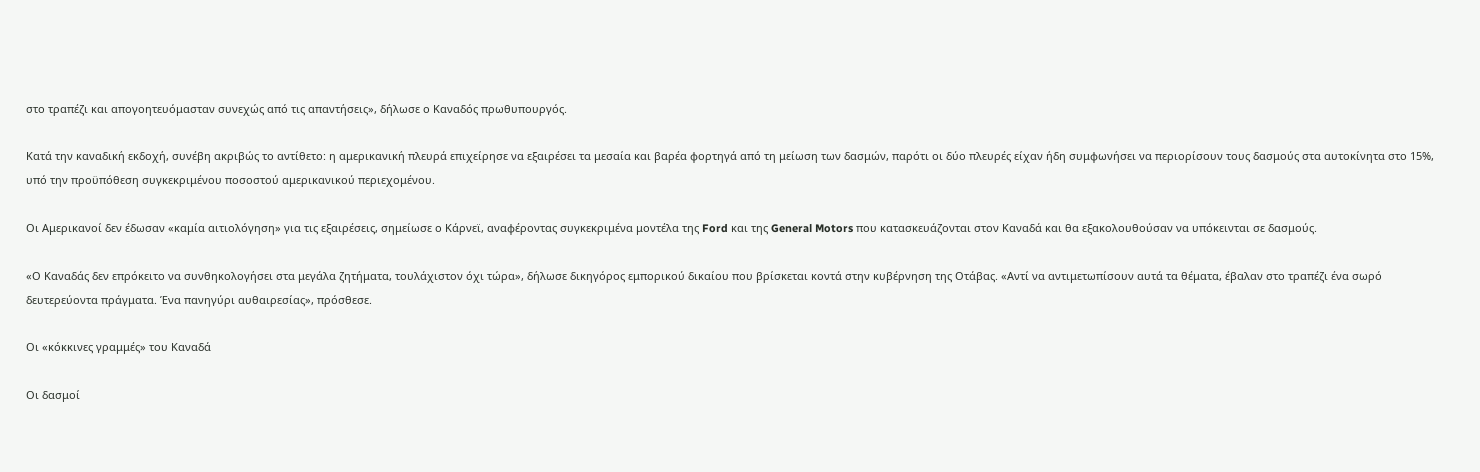στο τραπέζι και απογοητευόμασταν συνεχώς από τις απαντήσεις», δήλωσε ο Καναδός πρωθυπουργός.

Κατά την καναδική εκδοχή, συνέβη ακριβώς το αντίθετο: η αμερικανική πλευρά επιχείρησε να εξαιρέσει τα μεσαία και βαρέα φορτηγά από τη μείωση των δασμών, παρότι οι δύο πλευρές είχαν ήδη συμφωνήσει να περιορίσουν τους δασμούς στα αυτοκίνητα στο 15%, υπό την προϋπόθεση συγκεκριμένου ποσοστού αμερικανικού περιεχομένου.

Οι Αμερικανοί δεν έδωσαν «καμία αιτιολόγηση» για τις εξαιρέσεις, σημείωσε ο Κάρνεϊ, αναφέροντας συγκεκριμένα μοντέλα της Ford και της General Motors που κατασκευάζονται στον Καναδά και θα εξακολουθούσαν να υπόκεινται σε δασμούς.

«Ο Καναδάς δεν επρόκειτο να συνθηκολογήσει στα μεγάλα ζητήματα, τουλάχιστον όχι τώρα», δήλωσε δικηγόρος εμπορικού δικαίου που βρίσκεται κοντά στην κυβέρνηση της Οτάβας. «Αντί να αντιμετωπίσουν αυτά τα θέματα, έβαλαν στο τραπέζι ένα σωρό δευτερεύοντα πράγματα. Ένα πανηγύρι αυθαιρεσίας», πρόσθεσε.

Οι «κόκκινες γραμμές» του Καναδά

Οι δασμοί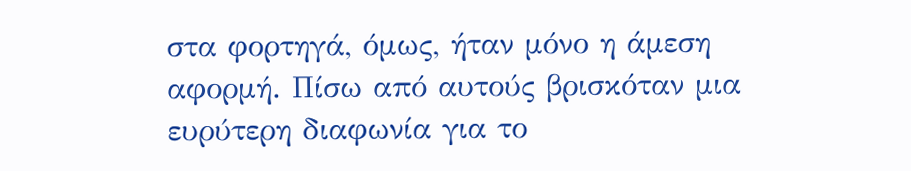στα φορτηγά, όμως, ήταν μόνο η άμεση αφορμή. Πίσω από αυτούς βρισκόταν μια ευρύτερη διαφωνία για το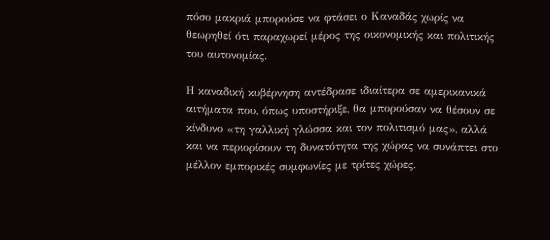πόσο μακριά μπορούσε να φτάσει ο Καναδάς χωρίς να θεωρηθεί ότι παραχωρεί μέρος της οικονομικής και πολιτικής του αυτονομίας.

Η καναδική κυβέρνηση αντέδρασε ιδιαίτερα σε αμερικανικά αιτήματα που, όπως υποστήριξε, θα μπορούσαν να θέσουν σε κίνδυνο «τη γαλλική γλώσσα και τον πολιτισμό μας», αλλά και να περιορίσουν τη δυνατότητα της χώρας να συνάπτει στο μέλλον εμπορικές συμφωνίες με τρίτες χώρες.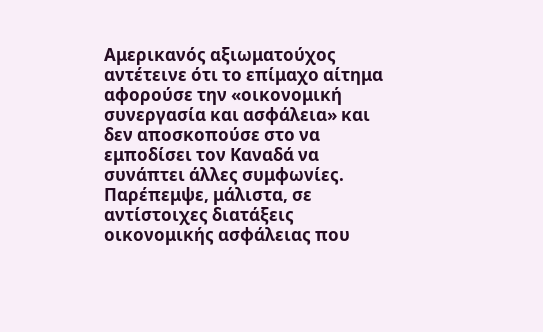Αμερικανός αξιωματούχος αντέτεινε ότι το επίμαχο αίτημα αφορούσε την «οικονομική συνεργασία και ασφάλεια» και δεν αποσκοπούσε στο να εμποδίσει τον Καναδά να συνάπτει άλλες συμφωνίες. Παρέπεμψε, μάλιστα, σε αντίστοιχες διατάξεις οικονομικής ασφάλειας που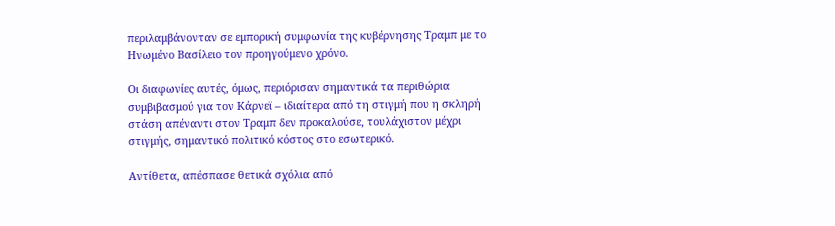περιλαμβάνονταν σε εμπορική συμφωνία της κυβέρνησης Τραμπ με το Ηνωμένο Βασίλειο τον προηγούμενο χρόνο.

Οι διαφωνίες αυτές, όμως, περιόρισαν σημαντικά τα περιθώρια συμβιβασμού για τον Κάρνεϊ – ιδιαίτερα από τη στιγμή που η σκληρή στάση απέναντι στον Τραμπ δεν προκαλούσε, τουλάχιστον μέχρι στιγμής, σημαντικό πολιτικό κόστος στο εσωτερικό.

Αντίθετα, απέσπασε θετικά σχόλια από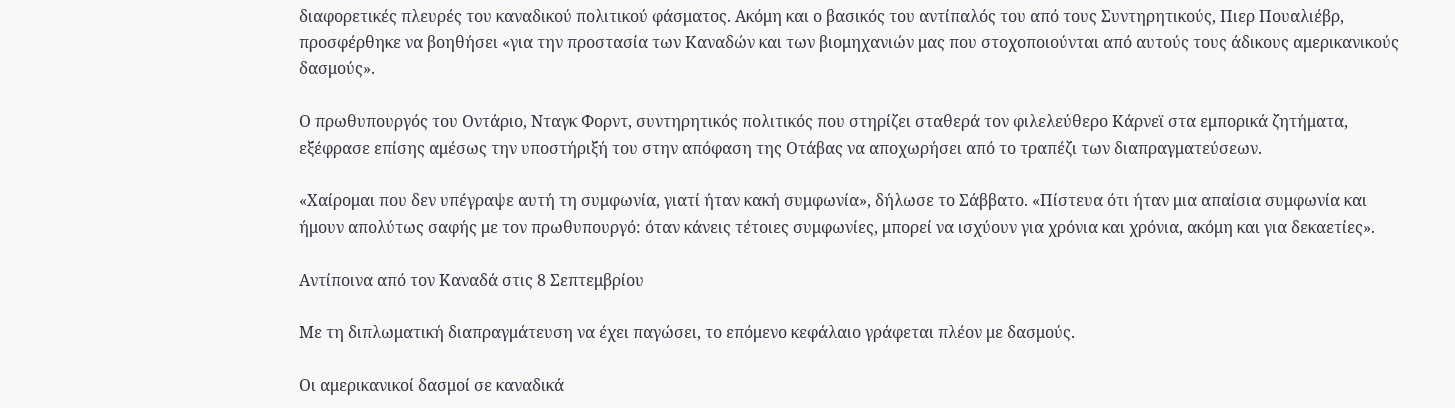διαφορετικές πλευρές του καναδικού πολιτικού φάσματος. Ακόμη και ο βασικός του αντίπαλός του από τους Συντηρητικούς, Πιερ Πουαλιέβρ, προσφέρθηκε να βοηθήσει «για την προστασία των Καναδών και των βιομηχανιών μας που στοχοποιούνται από αυτούς τους άδικους αμερικανικούς δασμούς».

Ο πρωθυπουργός του Οντάριο, Νταγκ Φορντ, συντηρητικός πολιτικός που στηρίζει σταθερά τον φιλελεύθερο Κάρνεϊ στα εμπορικά ζητήματα, εξέφρασε επίσης αμέσως την υποστήριξή του στην απόφαση της Οτάβας να αποχωρήσει από το τραπέζι των διαπραγματεύσεων.

«Χαίρομαι που δεν υπέγραψε αυτή τη συμφωνία, γιατί ήταν κακή συμφωνία», δήλωσε το Σάββατο. «Πίστευα ότι ήταν μια απαίσια συμφωνία και ήμουν απολύτως σαφής με τον πρωθυπουργό: όταν κάνεις τέτοιες συμφωνίες, μπορεί να ισχύουν για χρόνια και χρόνια, ακόμη και για δεκαετίες».

Αντίποινα από τον Καναδά στις 8 Σεπτεμβρίου

Με τη διπλωματική διαπραγμάτευση να έχει παγώσει, το επόμενο κεφάλαιο γράφεται πλέον με δασμούς.

Οι αμερικανικοί δασμοί σε καναδικά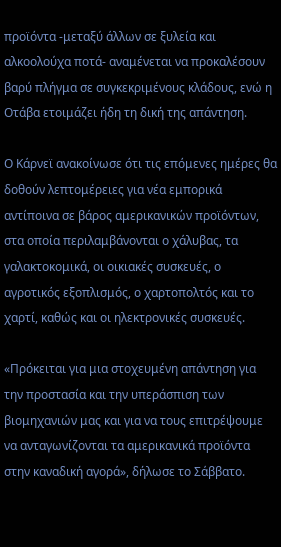προϊόντα -μεταξύ άλλων σε ξυλεία και αλκοολούχα ποτά- αναμένεται να προκαλέσουν βαρύ πλήγμα σε συγκεκριμένους κλάδους, ενώ η Οτάβα ετοιμάζει ήδη τη δική της απάντηση.

Ο Κάρνεϊ ανακοίνωσε ότι τις επόμενες ημέρες θα δοθούν λεπτομέρειες για νέα εμπορικά αντίποινα σε βάρος αμερικανικών προϊόντων, στα οποία περιλαμβάνονται ο χάλυβας, τα γαλακτοκομικά, οι οικιακές συσκευές, ο αγροτικός εξοπλισμός, ο χαρτοπολτός και το χαρτί, καθώς και οι ηλεκτρονικές συσκευές.

«Πρόκειται για μια στοχευμένη απάντηση για την προστασία και την υπεράσπιση των βιομηχανιών μας και για να τους επιτρέψουμε να ανταγωνίζονται τα αμερικανικά προϊόντα στην καναδική αγορά», δήλωσε το Σάββατο.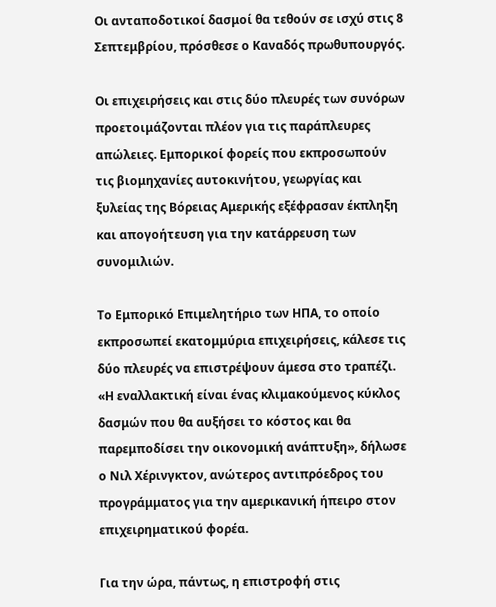Οι ανταποδοτικοί δασμοί θα τεθούν σε ισχύ στις 8 Σεπτεμβρίου, πρόσθεσε ο Καναδός πρωθυπουργός.

Οι επιχειρήσεις και στις δύο πλευρές των συνόρων προετοιμάζονται πλέον για τις παράπλευρες απώλειες. Εμπορικοί φορείς που εκπροσωπούν τις βιομηχανίες αυτοκινήτου, γεωργίας και ξυλείας της Βόρειας Αμερικής εξέφρασαν έκπληξη και απογοήτευση για την κατάρρευση των συνομιλιών.

Το Εμπορικό Επιμελητήριο των ΗΠΑ, το οποίο εκπροσωπεί εκατομμύρια επιχειρήσεις, κάλεσε τις δύο πλευρές να επιστρέψουν άμεσα στο τραπέζι. «Η εναλλακτική είναι ένας κλιμακούμενος κύκλος δασμών που θα αυξήσει το κόστος και θα παρεμποδίσει την οικονομική ανάπτυξη», δήλωσε ο Νιλ Χέρινγκτον, ανώτερος αντιπρόεδρος του προγράμματος για την αμερικανική ήπειρο στον επιχειρηματικού φορέα.

Για την ώρα, πάντως, η επιστροφή στις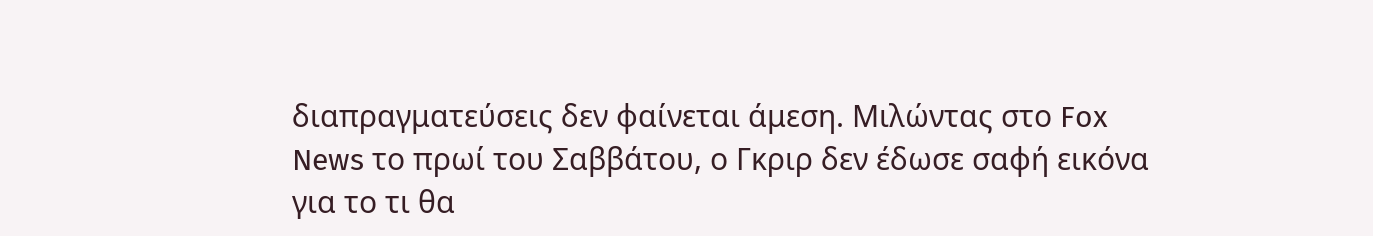διαπραγματεύσεις δεν φαίνεται άμεση. Μιλώντας στο Fox News το πρωί του Σαββάτου, ο Γκριρ δεν έδωσε σαφή εικόνα για το τι θα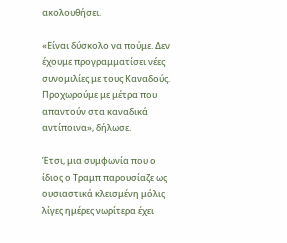ακολουθήσει.

«Είναι δύσκολο να πούμε. Δεν έχουμε προγραμματίσει νέες συνομιλίες με τους Καναδούς. Προχωρούμε με μέτρα που απαντούν στα καναδικά αντίποινα», δήλωσε.

Έτσι, μια συμφωνία που ο ίδιος ο Τραμπ παρουσίαζε ως ουσιαστικά κλεισμένη μόλις λίγες ημέρες νωρίτερα έχει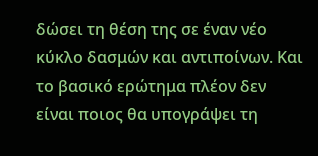δώσει τη θέση της σε έναν νέο κύκλο δασμών και αντιποίνων. Και το βασικό ερώτημα πλέον δεν είναι ποιος θα υπογράψει τη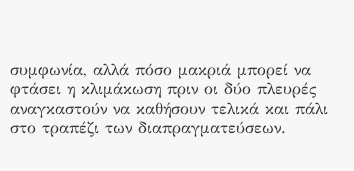συμφωνία, αλλά πόσο μακριά μπορεί να φτάσει η κλιμάκωση πριν οι δύο πλευρές αναγκαστούν να καθήσουν τελικά και πάλι στο τραπέζι των διαπραγματεύσεων.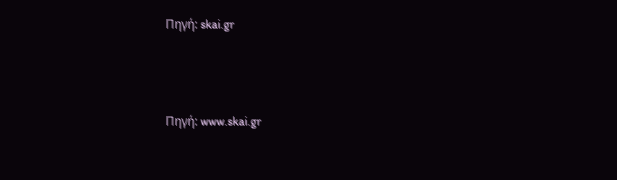Πηγή: skai.gr



Πηγή: www.skai.gr